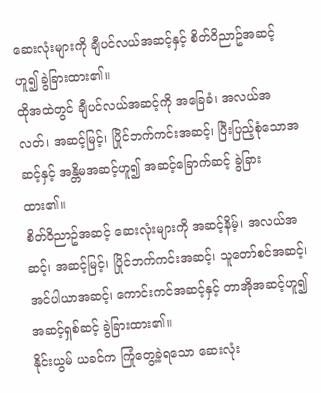ဆေးလုံးများကို ချီပင်လယ်အဆင့်နှင့် စိတ်ဝိညာဥ်အဆင့်ဟူ၍ ခွဲခြားထား၏။
ထိုအထဲတွင် ချီပင်လယ်အဆင့်ကို အခြေခံ၊ အလယ်အလတ်၊ အဆင့်မြင့်၊ ပြိုင်ဘက်ကင်းအဆင့်၊ ပြီးပြည့်စုံသောအဆင့်နှင့် အန္တိမအဆင့်ဟူ၍ အဆင့်ခြောက်ဆင့် ခွဲခြားထား၏။
စိတ်ဝိညာဥ်အဆင့် ဆေးလုံးများကို အဆင့်နိမ့်၊ အလယ်အဆင့်၊ အဆင့်မြင့်၊ ပြိုင်ဘက်ကင်းအဆင့်၊ သူတော်စင်အဆင့်၊ အင်ပါယာအဆင့်၊ ကောင်းကင်အဆင့်နှင့် တာအိုအဆင့်ဟူ၍ အဆင့်ရှစ်ဆင့် ခွဲခြားထား၏။
နိုင်းယွမ် ယခင်က ကြုံတွေ့ခဲ့ရသော ဆေးလုံး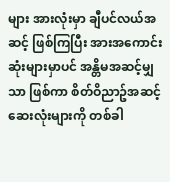များ အားလုံးမှာ ချီပင်လယ်အဆင့် ဖြစ်ကြပြီး အားအကောင်းဆုံးများမှာပင် အန္တိမအဆင့်မျှသာ ဖြစ်ကာ စိတ်ဝိညာဥ်အဆင့် ဆေးလုံးများကို တစ်ခါ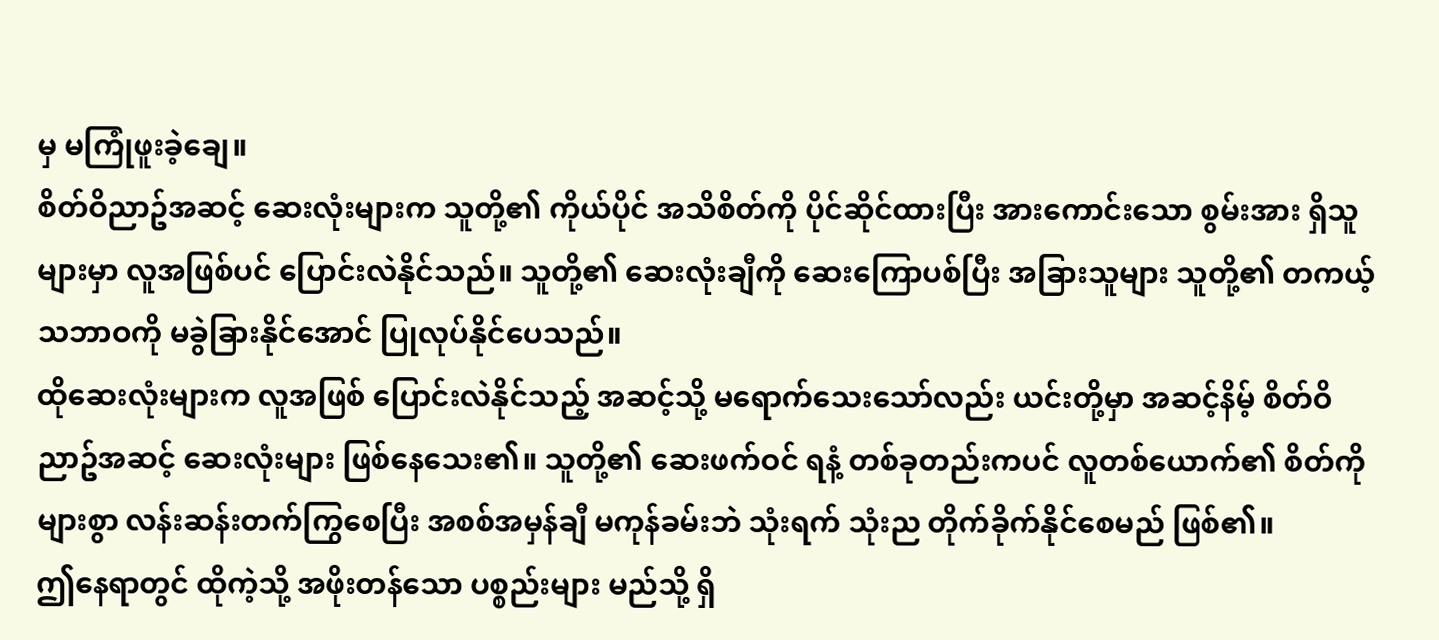မှ မကြုံဖူးခဲ့ချေ။
စိတ်ဝိညာဥ်အဆင့် ဆေးလုံးများက သူတို့၏ ကိုယ်ပိုင် အသိစိတ်ကို ပိုင်ဆိုင်ထားပြီး အားကောင်းသော စွမ်းအား ရှိသူများမှာ လူအဖြစ်ပင် ပြောင်းလဲနိုင်သည်။ သူတို့၏ ဆေးလုံးချီကို ဆေးကြောပစ်ပြီး အခြားသူများ သူတို့၏ တကယ့် သဘာဝကို မခွဲခြားနိုင်အောင် ပြုလုပ်နိုင်ပေသည်။
ထိုဆေးလုံးများက လူအဖြစ် ပြောင်းလဲနိုင်သည့် အဆင့်သို့ မရောက်သေးသော်လည်း ယင်းတို့မှာ အဆင့်နိမ့် စိတ်ဝိညာဥ်အဆင့် ဆေးလုံးများ ဖြစ်နေသေး၏။ သူတို့၏ ဆေးဖက်ဝင် ရနံ့ တစ်ခုတည်းကပင် လူတစ်ယောက်၏ စိတ်ကို များစွာ လန်းဆန်းတက်ကြွစေပြီး အစစ်အမှန်ချီ မကုန်ခမ်းဘဲ သုံးရက် သုံးည တိုက်ခိုက်နိုင်စေမည် ဖြစ်၏။
ဤနေရာတွင် ထိုကဲ့သို့ အဖိုးတန်သော ပစ္စည်းများ မည်သို့ ရှိ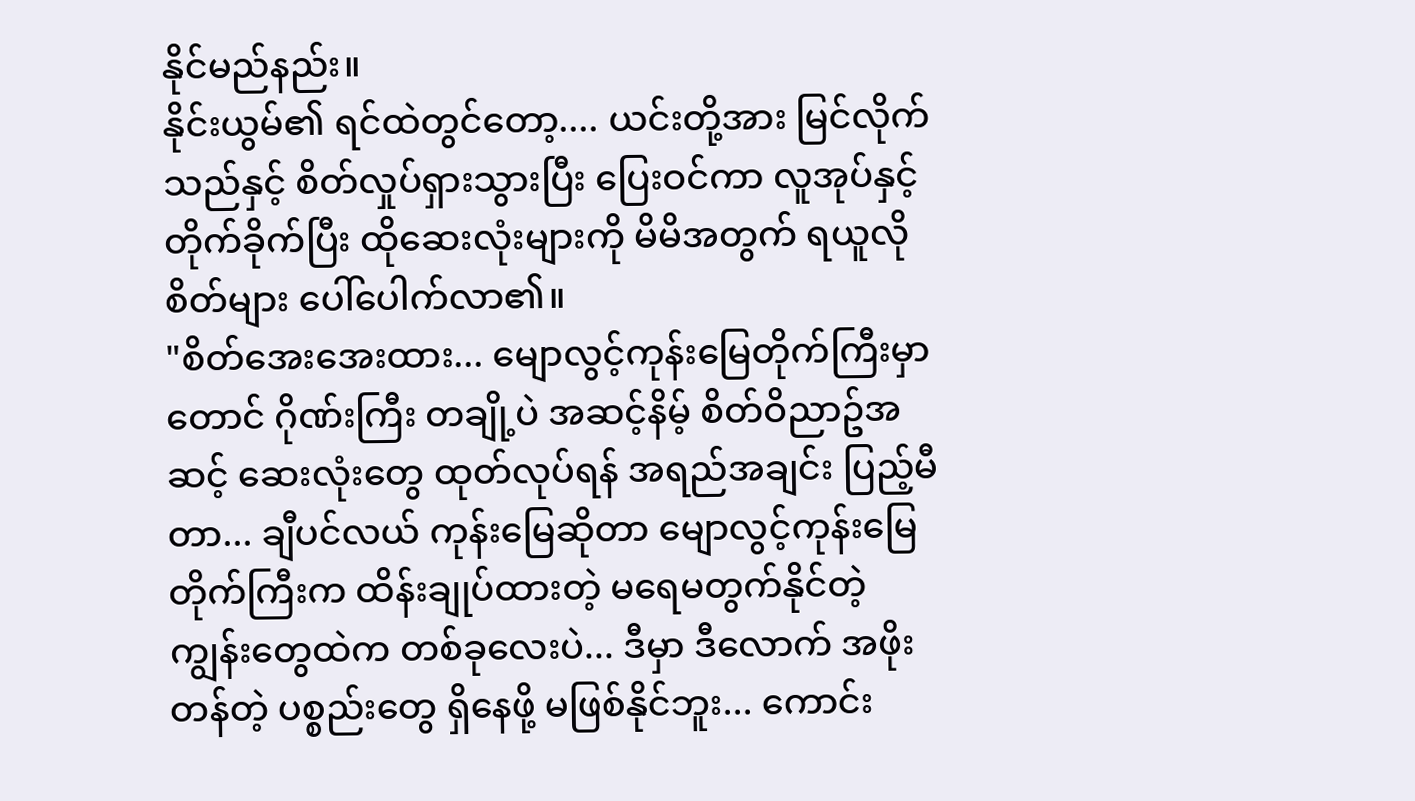နိုင်မည်နည်း။
နိုင်းယွမ်၏ ရင်ထဲတွင်တော့.... ယင်းတို့အား မြင်လိုက်သည်နှင့် စိတ်လှုပ်ရှားသွားပြီး ပြေးဝင်ကာ လူအုပ်နှင့် တိုက်ခိုက်ပြီး ထိုဆေးလုံးများကို မိမိအတွက် ရယူလိုစိတ်များ ပေါ်ပေါက်လာ၏။
"စိတ်အေးအေးထား... မျောလွင့်ကုန်းမြေတိုက်ကြီးမှာတောင် ဂိုဏ်းကြီး တချို့ပဲ အဆင့်နိမ့် စိတ်ဝိညာဥ်အဆင့် ဆေးလုံးတွေ ထုတ်လုပ်ရန် အရည်အချင်း ပြည့်မီတာ... ချီပင်လယ် ကုန်းမြေဆိုတာ မျောလွင့်ကုန်းမြေတိုက်ကြီးက ထိန်းချုပ်ထားတဲ့ မရေမတွက်နိုင်တဲ့ ကျွန်းတွေထဲက တစ်ခုလေးပဲ... ဒီမှာ ဒီလောက် အဖိုးတန်တဲ့ ပစ္စည်းတွေ ရှိနေဖို့ မဖြစ်နိုင်ဘူး... ကောင်း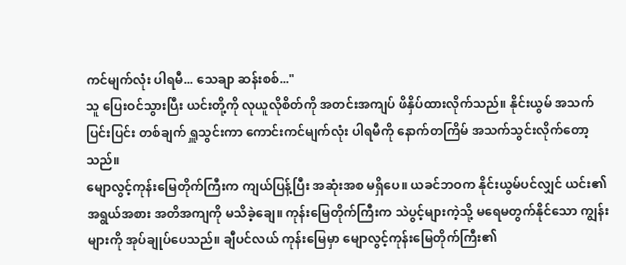ကင်မျက်လုံး ပါရမီ... သေချာ ဆန်းစစ်..."
သူ ပြေးဝင်သွားပြီး ယင်းတို့ကို လုယူလိုစိတ်ကို အတင်းအကျပ် ဖိနှိပ်ထားလိုက်သည်။ နိုင်းယွမ် အသက်ပြင်းပြင်း တစ်ချက် ရှူသွင်းကာ ကောင်းကင်မျက်လုံး ပါရမီကို နောက်တကြိမ် အသက်သွင်းလိုက်တော့သည်။
မျောလွင့်ကုန်းမြေတိုက်ကြီးက ကျယ်ပြန့်ပြီး အဆုံးအစ မရှိပေ။ ယခင်ဘဝက နိုင်းယွမ်ပင်လျှင် ယင်း၏ အရွယ်အစား အတိအကျကို မသိခဲ့ချေ။ ကုန်းမြေတိုက်ကြီးက သဲပွင့်များကဲ့သို့ မရေမတွက်နိုင်သော ကျွန်းများကို အုပ်ချုပ်ပေသည်။ ချီပင်လယ် ကုန်းမြေမှာ မျောလွင့်ကုန်းမြေတိုက်ကြီး၏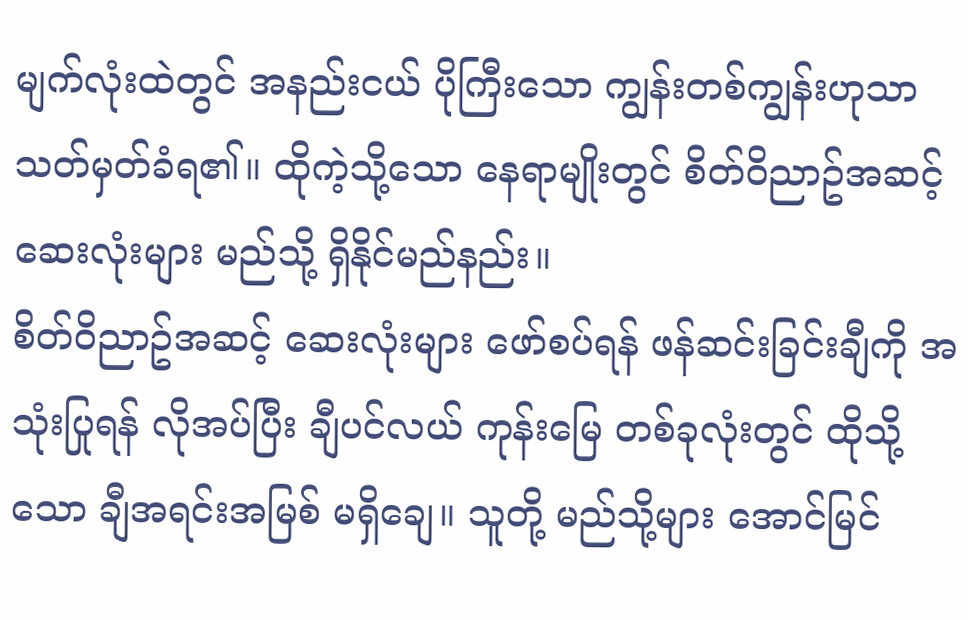မျက်လုံးထဲတွင် အနည်းငယ် ပိုကြီးသော ကျွန်းတစ်ကျွန်းဟုသာ သတ်မှတ်ခံရ၏။ ထိုကဲ့သို့သော နေရာမျိုးတွင် စိတ်ဝိညာဥ်အဆင့် ဆေးလုံးများ မည်သို့ ရှိနိုင်မည်နည်း။
စိတ်ဝိညာဥ်အဆင့် ဆေးလုံးများ ဖော်စပ်ရန် ဖန်ဆင်းခြင်းချီကို အသုံးပြုရန် လိုအပ်ပြီး ချီပင်လယ် ကုန်းမြေ တစ်ခုလုံးတွင် ထိုသို့သော ချီအရင်းအမြစ် မရှိချေ။ သူတို့ မည်သို့များ အောင်မြင်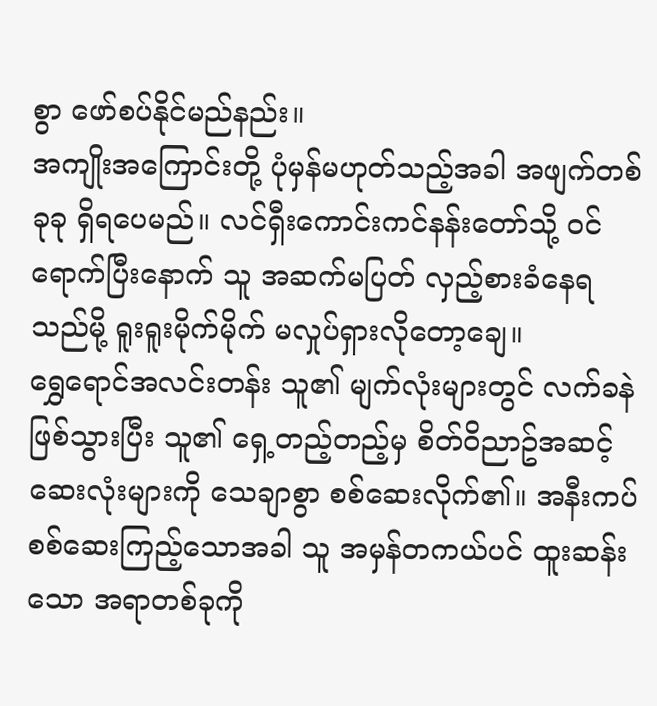စွာ ဖော်စပ်နိုင်မည်နည်း။
အကျိုးအကြောင်းတို့ ပုံမှန်မဟုတ်သည့်အခါ အဖျက်တစ်ခုခု ရှိရပေမည်။ လင်ရှီးကောင်းကင်နန်းတော်သို့ ဝင်ရောက်ပြီးနောက် သူ အဆက်မပြတ် လှည့်စားခံနေရသည်မို့ ရူးရူးမိုက်မိုက် မလှုပ်ရှားလိုတော့ချေ။
ရွှေရောင်အလင်းတန်း သူ၏ မျက်လုံးများတွင် လက်ခနဲ ဖြစ်သွားပြီး သူ၏ ရှေ့တည့်တည့်မှ စိတ်ဝိညာဥ်အဆင့် ဆေးလုံးများကို သေချာစွာ စစ်ဆေးလိုက်၏။ အနီးကပ် စစ်ဆေးကြည့်သောအခါ သူ အမှန်တကယ်ပင် ထူးဆန်းသော အရာတစ်ခုကို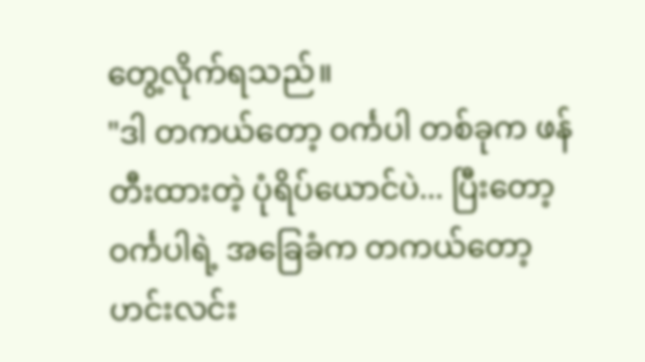တွေ့လိုက်ရသည်။
"ဒါ တကယ်တော့ ဝင်္ကပါ တစ်ခုက ဖန်တီးထားတဲ့ ပုံရိပ်ယောင်ပဲ... ပြီးတော့ ဝင်္ကပါရဲ့ အခြေခံက တကယ်တော့ ဟင်းလင်း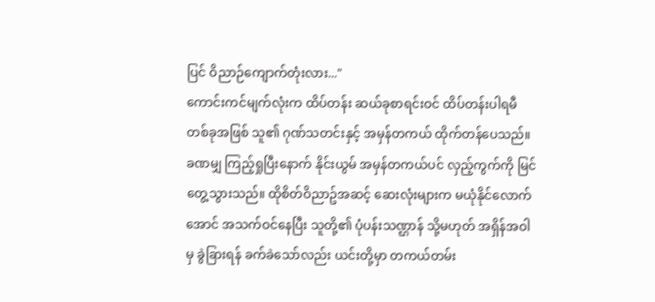ပြင် ဝိညာဉ်ကျောက်တုံးလား..."
ကောင်းကင်မျက်လုံးက ထိပ်တန်း ဆယ်ခုစာရင်းဝင် ထိပ်တန်းပါရမီ တစ်ခုအဖြစ် သူ၏ ဂုဏ်သတင်းနှင့် အမှန်တကယ် ထိုက်တန်ပေသည်။ ခဏမျှ ကြည့်ရှုပြီးနောက် နိုင်းယွမ် အမှန်တကယ်ပင် လှည့်ကွက်ကို မြင်တွေ့သွားသည်။ ထိုစိတ်ဝိညာဥ်အဆင့် ဆေးလုံးများက မယုံနိုင်လောက်အောင် အသက်ဝင်နေပြီး သူတို့၏ ပုံပန်းသဏ္ဌာန် သို့မဟုတ် အရှိန်အဝါမှ ခွဲခြားရန် ခက်ခဲသော်လည်း ယင်းတို့မှာ တကယ်တမ်း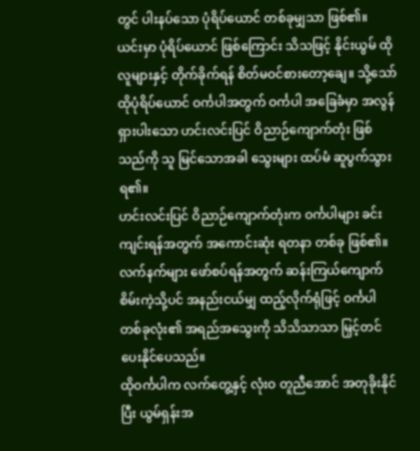တွင် ပါးနပ်သော ပုံရိပ်ယောင် တစ်ခုမျှသာ ဖြစ်၏။
ယင်းမှာ ပုံရိပ်ယောင် ဖြစ်ကြောင်း သိသဖြင့် နိုင်းယွမ် ထိုလူများနှင့် တိုက်ခိုက်ရန် စိတ်မဝင်စားတော့ချေ။ သို့သော် ထိုပုံရိပ်ယောင် ဝင်္ကပါအတွက် ဝင်္ကပါ အခြေခံမှာ အလွန် ရှားပါးသော ဟင်းလင်းပြင် ဝိညာဉ်ကျောက်တုံး ဖြစ်သည်ကို သူ မြင်သောအခါ သွေးများ ထပ်မံ ဆူပွက်သွားရ၏။
ဟင်းလင်းပြင် ဝိညာဉ်ကျောက်တုံးက ဝင်္ကပါများ ခင်းကျင်းရန်အတွက် အကောင်းဆုံး ရတနာ တစ်ခု ဖြစ်၏။ လက်နက်များ ဖော်စပ်ရန်အတွက် ဆန်းကြယ်ကျောက်စိမ်းကဲ့သို့ပင် အနည်းငယ်မျှ ထည့်လိုက်ရုံဖြင့် ဝင်္ကပါ တစ်ခုလုံး၏ အရည်အသွေးကို သိသိသာသာ မြှင့်တင်ပေးနိုင်ပေသည်။
ထိုဝင်္ကပါက လက်တွေ့နှင့် လုံးဝ တူညီအောင် အတုခိုးနိုင်ပြီး ယွမ်ရှန်းအ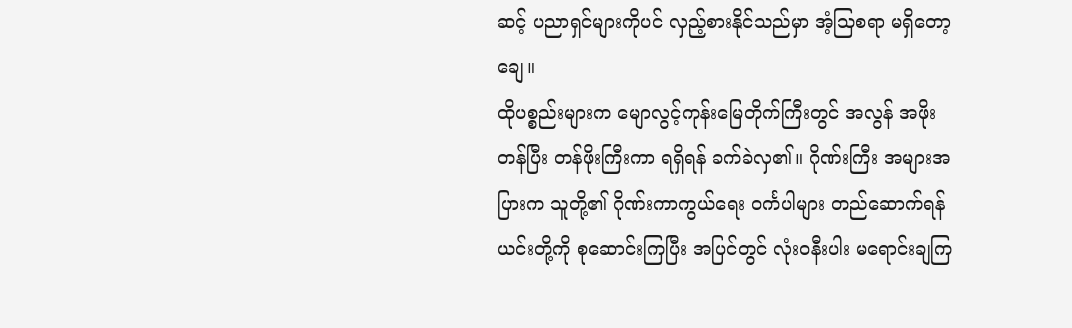ဆင့် ပညာရှင်များကိုပင် လှည့်စားနိုင်သည်မှာ အံ့သြစရာ မရှိတော့ချေ။
ထိုပစ္စည်းများက မျောလွင့်ကုန်းမြေတိုက်ကြီးတွင် အလွန် အဖိုးတန်ပြီး တန်ဖိုးကြီးကာ ရရှိရန် ခက်ခဲလှ၏။ ဂိုဏ်းကြီး အများအပြားက သူတို့၏ ဂိုဏ်းကာကွယ်ရေး ဝင်္ကပါများ တည်ဆောက်ရန် ယင်းတို့ကို စုဆောင်းကြပြီး အပြင်တွင် လုံးဝနီးပါး မရောင်းချကြ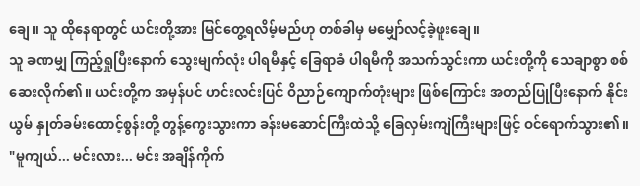ချေ။ သူ ထိုနေရာတွင် ယင်းတို့အား မြင်တွေ့ရလိမ့်မည်ဟု တစ်ခါမှ မမျှော်လင့်ခဲ့ဖူးချေ။
သူ ခဏမျှ ကြည့်ရှုပြီးနောက် သွေးမျက်လုံး ပါရမီနှင့် ခြေရာခံ ပါရမီကို အသက်သွင်းကာ ယင်းတို့ကို သေချာစွာ စစ်ဆေးလိုက်၏။ ယင်းတို့က အမှန်ပင် ဟင်းလင်းပြင် ဝိညာဉ်ကျောက်တုံးများ ဖြစ်ကြောင်း အတည်ပြုပြီးနောက် နိုင်းယွမ် နှုတ်ခမ်းထောင့်စွန်းတို့ တွန့်ကွေးသွားကာ ခန်းမဆောင်ကြီးထဲသို့ ခြေလှမ်းကျဲကြီးများဖြင့် ဝင်ရောက်သွား၏။
"မူကျယ်... မင်းလား... မင်း အချိန်ကိုက်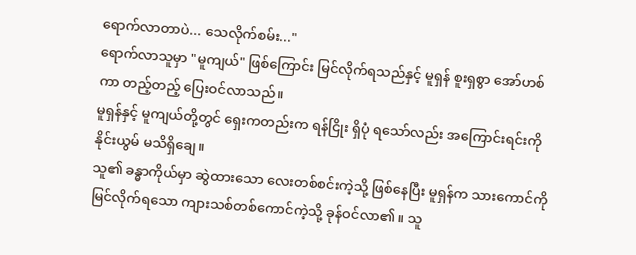ရောက်လာတာပဲ... သေလိုက်စမ်း..."
ရောက်လာသူမှာ "မူကျယ်" ဖြစ်ကြောင်း မြင်လိုက်ရသည်နှင့် မူရှန် စူးရှစွာ အော်ဟစ်ကာ တည့်တည့် ပြေးဝင်လာသည်။
မူရှန်နှင့် မူကျယ်တို့တွင် ရှေးကတည်းက ရန်ငြိုး ရှိပုံ ရသော်လည်း အကြောင်းရင်းကို နိုင်းယွမ် မသိရှိချေ။
သူ၏ ခန္ဓာကိုယ်မှာ ဆွဲထားသော လေးတစ်စင်းကဲ့သို့ ဖြစ်နေပြီး မူရှန်က သားကောင်ကို မြင်လိုက်ရသော ကျားသစ်တစ်ကောင်ကဲ့သို့ ခုန်ဝင်လာ၏။ သူ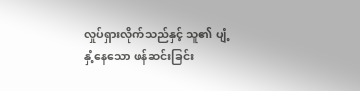လှုပ်ရှားလိုက်သည်နှင့် သူ၏ ပျံ့နှံ့နေသော ဖန်ဆင်းခြင်း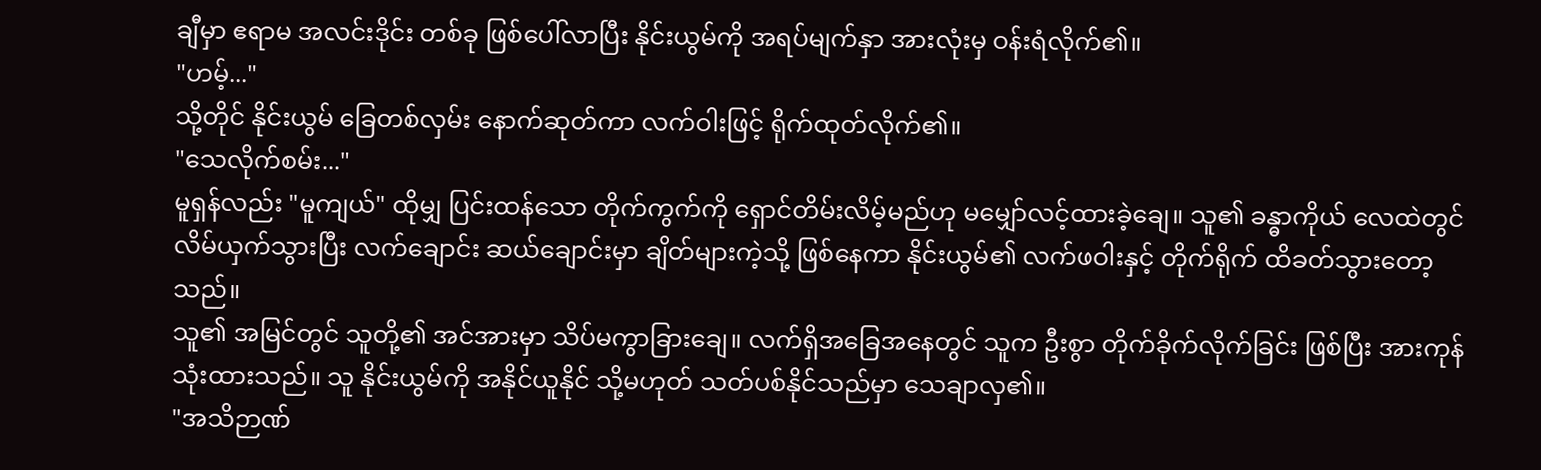ချီမှာ ဧရာမ အလင်းဒိုင်း တစ်ခု ဖြစ်ပေါ်လာပြီး နိုင်းယွမ်ကို အရပ်မျက်နှာ အားလုံးမှ ဝန်းရံလိုက်၏။
"ဟမ့်..."
သို့တိုင် နိုင်းယွမ် ခြေတစ်လှမ်း နောက်ဆုတ်ကာ လက်ဝါးဖြင့် ရိုက်ထုတ်လိုက်၏။
"သေလိုက်စမ်း..."
မူရှန်လည်း "မူကျယ်" ထိုမျှ ပြင်းထန်သော တိုက်ကွက်ကို ရှောင်တိမ်းလိမ့်မည်ဟု မမျှော်လင့်ထားခဲ့ချေ။ သူ၏ ခန္ဓာကိုယ် လေထဲတွင် လိမ်ယှက်သွားပြီး လက်ချောင်း ဆယ်ချောင်းမှာ ချိတ်များကဲ့သို့ ဖြစ်နေကာ နိုင်းယွမ်၏ လက်ဖဝါးနှင့် တိုက်ရိုက် ထိခတ်သွားတော့သည်။
သူ၏ အမြင်တွင် သူတို့၏ အင်အားမှာ သိပ်မကွာခြားချေ။ လက်ရှိအခြေအနေတွင် သူက ဦးစွာ တိုက်ခိုက်လိုက်ခြင်း ဖြစ်ပြီး အားကုန်သုံးထားသည်။ သူ နိုင်းယွမ်ကို အနိုင်ယူနိုင် သို့မဟုတ် သတ်ပစ်နိုင်သည်မှာ သေချာလှ၏။
"အသိဉာဏ်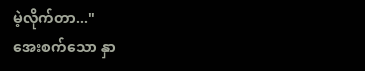မဲ့လိုက်တာ..."
အေးစက်သော နှာ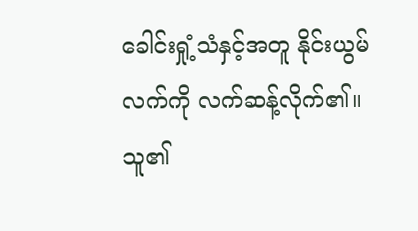ခေါင်းရှုံ့သံနှင့်အတူ နိုင်းယွမ် လက်ကို လက်ဆန့်လိုက်၏။ သူ၏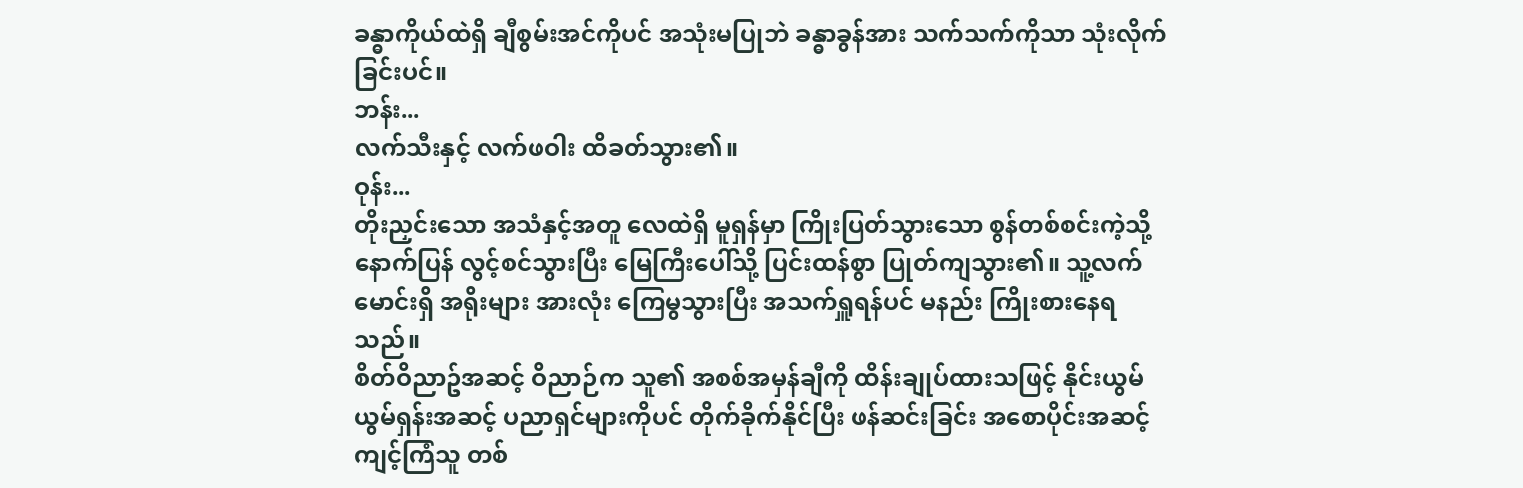ခန္ဓာကိုယ်ထဲရှိ ချီစွမ်းအင်ကိုပင် အသုံးမပြုဘဲ ခန္ဓာခွန်အား သက်သက်ကိုသာ သုံးလိုက်ခြင်းပင်။
ဘန်း...
လက်သီးနှင့် လက်ဖဝါး ထိခတ်သွား၏။
ဝုန်း...
တိုးညှင်းသော အသံနှင့်အတူ လေထဲရှိ မူရှန်မှာ ကြိုးပြတ်သွားသော စွန်တစ်စင်းကဲ့သို့ နောက်ပြန် လွင့်စင်သွားပြီး မြေကြီးပေါ်သို့ ပြင်းထန်စွာ ပြုတ်ကျသွား၏။ သူ့လက်မောင်းရှိ အရိုးများ အားလုံး ကြေမွသွားပြီး အသက်ရှူရန်ပင် မနည်း ကြိုးစားနေရသည်။
စိတ်ဝိညာဥ်အဆင့် ဝိညာဉ်က သူ၏ အစစ်အမှန်ချီကို ထိန်းချုပ်ထားသဖြင့် နိုင်းယွမ် ယွမ်ရှန်းအဆင့် ပညာရှင်များကိုပင် တိုက်ခိုက်နိုင်ပြီး ဖန်ဆင်းခြင်း အစောပိုင်းအဆင့် ကျင့်ကြံသူ တစ်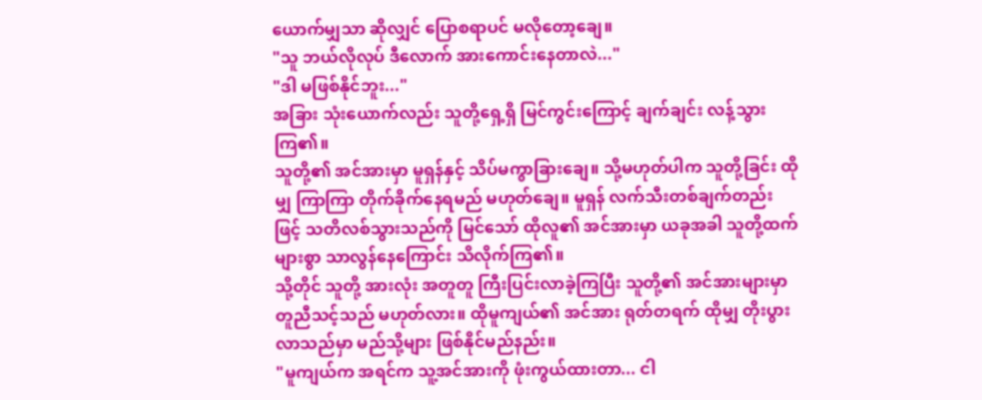ယောက်မျှသာ ဆိုလျှင် ပြောစရာပင် မလိုတော့ချေ။
"သူ ဘယ်လိုလုပ် ဒီလောက် အားကောင်းနေတာလဲ..."
"ဒါ မဖြစ်နိုင်ဘူး..."
အခြား သုံးယောက်လည်း သူတို့ရှေ့ရှိ မြင်ကွင်းကြောင့် ချက်ချင်း လန့်သွားကြ၏။
သူတို့၏ အင်အားမှာ မူရှန်နှင့် သိပ်မကွာခြားချေ။ သို့မဟုတ်ပါက သူတို့ခြင်း ထိုမျှ ကြာကြာ တိုက်ခိုက်နေရမည် မဟုတ်ချေ။ မူရှန် လက်သီးတစ်ချက်တည်းဖြင့် သတိလစ်သွားသည်ကို မြင်သော် ထိုလူ၏ အင်အားမှာ ယခုအခါ သူတို့ထက် များစွာ သာလွန်နေကြောင်း သိလိုက်ကြ၏။
သို့တိုင် သူတို့ အားလုံး အတူတူ ကြီးပြင်းလာခဲ့ကြပြီး သူတို့၏ အင်အားများမှာ တူညီသင့်သည် မဟုတ်လား။ ထိုမူကျယ်၏ အင်အား ရုတ်တရက် ထိုမျှ တိုးပွားလာသည်မှာ မည်သို့များ ဖြစ်နိုင်မည်နည်း။
"မူကျယ်က အရင်က သူ့အင်အားကို ဖုံးကွယ်ထားတာ... ငါ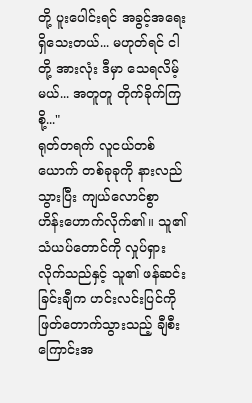တို့ ပူးပေါင်းရင် အခွင့်အရေး ရှိသေးတယ်... မဟုတ်ရင် ငါတို့ အားလုံး ဒီမှာ သေရလိမ့်မယ်... အတူတူ တိုက်ခိုက်ကြစို့..."
ရုတ်တရက် လူငယ်တစ်ယောက် တစ်ခုခုကို နားလည်သွားပြီး ကျယ်လောင်စွာ ဟိန်းဟောက်လိုက်၏။ သူ၏ သံယပ်တောင်ကို လှုပ်ရှားလိုက်သည်နှင့် သူ၏ ဖန်ဆင်းခြင်းချီက ဟင်းလင်းပြင်ကို ဖြတ်တောက်သွားသည့် ချီစီးကြောင်းအ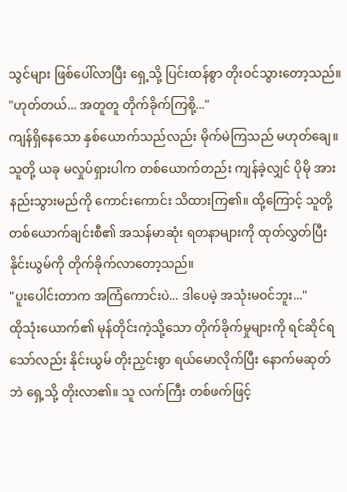သွင်များ ဖြစ်ပေါ်လာပြီး ရှေ့သို့ ပြင်းထန်စွာ တိုးဝင်သွားတော့သည်။
"ဟုတ်တယ်... အတူတူ တိုက်ခိုက်ကြစို့..."
ကျန်ရှိနေသော နှစ်ယောက်သည်လည်း မိုက်မဲကြသည် မဟုတ်ချေ။ သူတို့ ယခု မလှုပ်ရှားပါက တစ်ယောက်တည်း ကျန်ခဲ့လျှင် ပိုမို အားနည်းသွားမည်ကို ကောင်းကောင်း သိထားကြ၏။ ထို့ကြောင့် သူတို့ တစ်ယောက်ချင်းစီ၏ အသန်မာဆုံး ရတနာများကို ထုတ်လွှတ်ပြီး နိုင်းယွမ်ကို တိုက်ခိုက်လာတော့သည်။
"ပူးပေါင်းတာက အကြံကောင်းပဲ... ဒါပေမဲ့ အသုံးမဝင်ဘူး..."
ထိုသုံးယောက်၏ မုန်တိုင်းကဲ့သို့သော တိုက်ခိုက်မှုများကို ရင်ဆိုင်ရသော်လည်း နိုင်းယွမ် တိုးညှင်းစွာ ရယ်မောလိုက်ပြီး နောက်မဆုတ်ဘဲ ရှေ့သို့ တိုးလာ၏။ သူ လက်ကြီး တစ်ဖက်ဖြင့်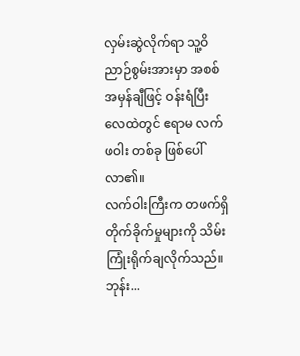လှမ်းဆွဲလိုက်ရာ သူ့ဝိညာဉ်စွမ်းအားမှာ အစစ်အမှန်ချီဖြင့် ဝန်းရံပြီး လေထဲတွင် ဧရာမ လက်ဖဝါး တစ်ခု ဖြစ်ပေါ်လာ၏။
လက်ဝါးကြီးက တဖက်ရှိ တိုက်ခိုက်မှုများကို သိမ်းကြုံးရိုက်ချလိုက်သည်။
ဘုန်း...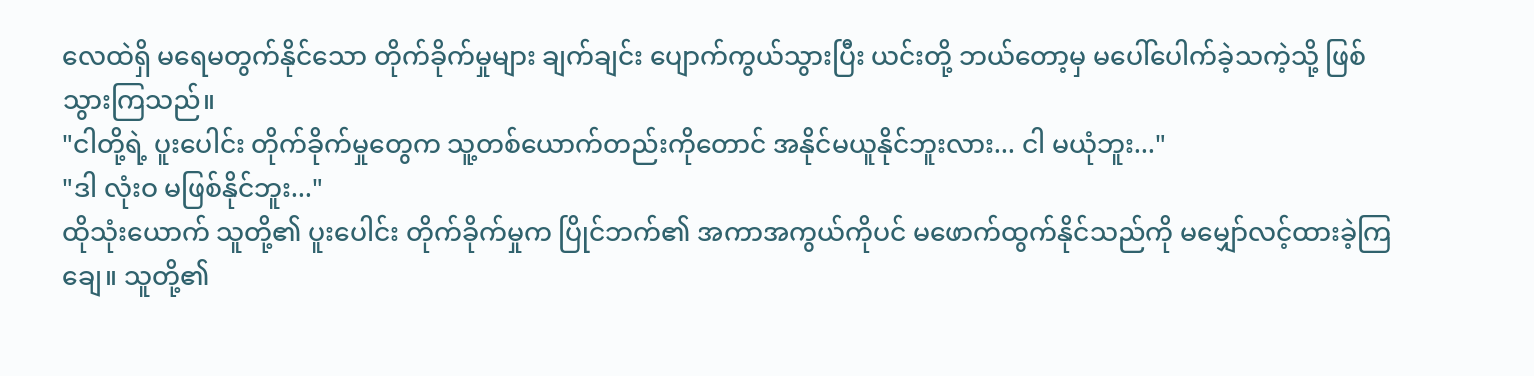လေထဲရှိ မရေမတွက်နိုင်သော တိုက်ခိုက်မှုများ ချက်ချင်း ပျောက်ကွယ်သွားပြီး ယင်းတို့ ဘယ်တော့မှ မပေါ်ပေါက်ခဲ့သကဲ့သို့ ဖြစ်သွားကြသည်။
"ငါတို့ရဲ့ ပူးပေါင်း တိုက်ခိုက်မှုတွေက သူ့တစ်ယောက်တည်းကိုတောင် အနိုင်မယူနိုင်ဘူးလား... ငါ မယုံဘူး..."
"ဒါ လုံးဝ မဖြစ်နိုင်ဘူး..."
ထိုသုံးယောက် သူတို့၏ ပူးပေါင်း တိုက်ခိုက်မှုက ပြိုင်ဘက်၏ အကာအကွယ်ကိုပင် မဖောက်ထွက်နိုင်သည်ကို မမျှော်လင့်ထားခဲ့ကြချေ။ သူတို့၏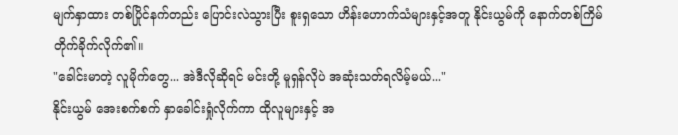မျက်နှာထား တစ်ပြိုင်နက်တည်း ပြောင်းလဲသွားပြီး စူးရှသော ဟိန်းဟောက်သံများနှင့်အတူ နိုင်းယွမ်ကို နောက်တစ်ကြိမ် တိုက်ခိုက်လိုက်၏။
"ခေါင်းမာတဲ့ လူမိုက်တွေ... အဲဒီလိုဆိုရင် မင်းတို့ မူရှန်လိုပဲ အဆုံးသတ်ရလိမ့်မယ်..."
နိုင်းယွမ် အေးစက်စက် နှာခေါင်းရှုံလိုက်ကာ ထိုလူများနှင့် အ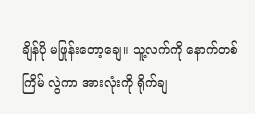ချိန်ပို မဖြုန်းတော့ချေ။ သူ့လက်ကို နောက်တစ်ကြိမ် လွဲကာ အားလုံးကို ရိုက်ချ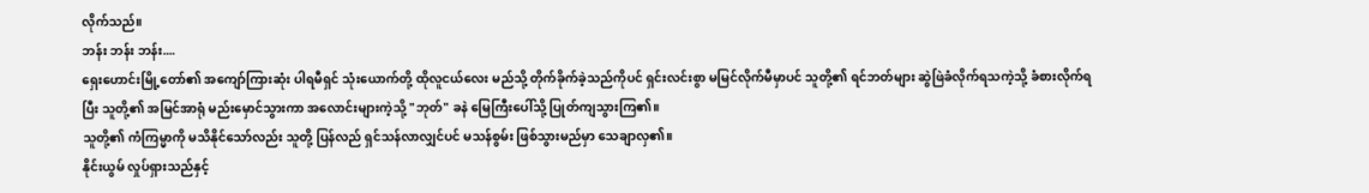လိုက်သည်။
ဘန်း ဘန်း ဘန်း....
ရှေးဟောင်းမြို့တော်၏ အကျော်ကြားဆုံး ပါရမီရှင် သုံးယောက်တို့ ထိုလူငယ်လေး မည်သို့ တိုက်ခိုက်ခဲ့သည်ကိုပင် ရှင်းလင်းစွာ မမြင်လိုက်မီမှာပင် သူတို့၏ ရင်ဘတ်များ ဆွဲဖြဲခံလိုက်ရသကဲ့သို့ ခံစားလိုက်ရပြီး သူတို့၏ အမြင်အာရုံ မည်းမှောင်သွားကာ အလောင်းများကဲ့သို့ "ဘုတ်" ခနဲ မြေကြီးပေါ်သို့ ပြုတ်ကျသွားကြ၏။
သူတို့၏ ကံကြမ္မာကို မသိနိုင်သော်လည်း သူတို့ ပြန်လည် ရှင်သန်လာလျှင်ပင် မသန်စွမ်း ဖြစ်သွားမည်မှာ သေချာလှ၏။
နိုင်းယွမ် လှုပ်ရှားသည်နှင့်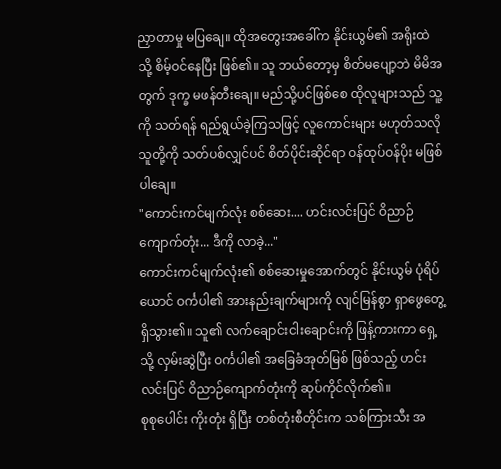ညှာတာမှု မပြချေ။ ထိုအတွေးအခေါ်က နိုင်းယွမ်၏ အရိုးထဲသို့ စိမ့်ဝင်နေပြီး ဖြစ်၏။ သူ ဘယ်တော့မှ စိတ်မပျော့ဘဲ မိမိအတွက် ဒုက္ခ မဖန်တီးချေ။ မည်သို့ပင်ဖြစ်စေ ထိုလူများသည် သူ့ကို သတ်ရန် ရည်ရွယ်ခဲ့ကြသဖြင့် လူကောင်းများ မဟုတ်သလို သူတို့ကို သတ်ပစ်လျှင်ပင် စိတ်ပိုင်းဆိုင်ရာ ဝန်ထုပ်ဝန်ပိုး မဖြစ်ပါချေ။
"ကောင်းကင်မျက်လုံး စစ်ဆေး.... ဟင်းလင်းပြင် ဝိညာဉ်ကျောက်တုံး... ဒီကို လာခဲ့..."
ကောင်းကင်မျက်လုံး၏ စစ်ဆေးမှုအောက်တွင် နိုင်းယွမ် ပုံရိပ်ယောင် ဝင်္ကပါ၏ အားနည်းချက်များကို လျင်မြန်စွာ ရှာဖွေတွေ့ရှိသွား၏။ သူ၏ လက်ချောင်းငါးချောင်းကို ဖြန့်ကားကာ ရှေ့သို့ လှမ်းဆွဲပြီး ဝင်္ကပါ၏ အခြေခံအုတ်မြစ် ဖြစ်သည့် ဟင်းလင်းပြင် ဝိညာဉ်ကျောက်တုံးကို ဆုပ်ကိုင်လိုက်၏။
စုစုပေါင်း ကိုးတုံး ရှိပြီး တစ်တုံးစီတိုင်းက သစ်ကြားသီး အ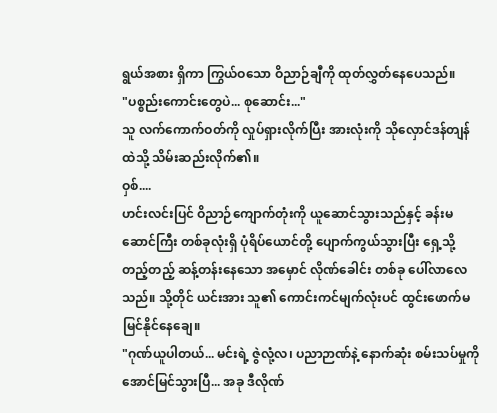ရွယ်အစား ရှိကာ ကြွယ်ဝသော ဝိညာဉ်ချီကို ထုတ်လွှတ်နေပေသည်။
"ပစ္စည်းကောင်းတွေပဲ... စုဆောင်း..."
သူ လက်ကောက်ဝတ်ကို လှုပ်ရှားလိုက်ပြီး အားလုံးကို သိုလှောင်ဒန်တျန်ထဲသို့ သိမ်းဆည်းလိုက်၏။
ဝှစ်....
ဟင်းလင်းပြင် ဝိညာဉ်ကျောက်တုံးကို ယူဆောင်သွားသည်နှင့် ခန်းမဆောင်ကြီး တစ်ခုလုံးရှိ ပုံရိပ်ယောင်တို့ ပျောက်ကွယ်သွားပြီး ရှေ့သို့ တည့်တည့် ဆန့်တန်းနေသော အမှောင် လိုဏ်ခေါင်း တစ်ခု ပေါ်လာလေသည်။ သို့တိုင် ယင်းအား သူ၏ ကောင်းကင်မျက်လုံးပင် ထွင်းဖောက်မမြင်နိုင်နေချေ။
"ဂုဏ်ယူပါတယ်... မင်းရဲ့ ဇွဲလုံ့လ၊ ပညာဉာဏ်နဲ့ နောက်ဆုံး စမ်းသပ်မှုကို အောင်မြင်သွားပြီ... အခု ဒီလိုဏ်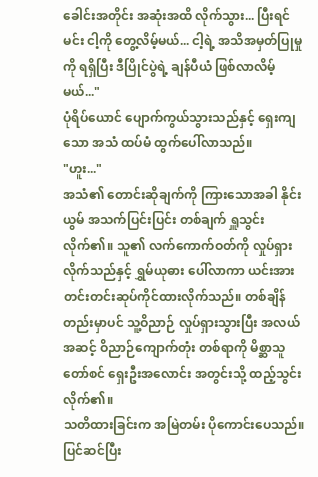ခေါင်းအတိုင်း အဆုံးအထိ လိုက်သွား... ပြီးရင် မင်း ငါ့ကို တွေ့လိမ့်မယ်... ငါ့ရဲ့ အသိအမှတ်ပြုမှုကို ရရှိပြီး ဒီပြိုင်ပွဲရဲ့ ချန်ပီယံ ဖြစ်လာလိမ့်မယ်..."
ပုံရိပ်ယောင် ပျောက်ကွယ်သွားသည်နှင့် ရှေးကျသော အသံ ထပ်မံ ထွက်ပေါ်လာသည်။
"ဟူး..."
အသံ၏ တောင်းဆိုချက်ကို ကြားသောအခါ နိုင်းယွမ် အသက်ပြင်းပြင်း တစ်ချက် ရှူသွင်းလိုက်၏။ သူ၏ လက်ကောက်ဝတ်ကို လှုပ်ရှားလိုက်သည်နှင့် ရွှမ်ယုဓား ပေါ်လာကာ ယင်းအား တင်းတင်းဆုပ်ကိုင်ထားလိုက်သည်။ တစ်ချိန်တည်းမှာပင် သူ့ဝိညာဉ် လှုပ်ရှားသွားပြီး အလယ်အဆင့် ဝိညာဉ်ကျောက်တုံး တစ်ရာကို မိစ္ဆာသူတော်စင် ရှေးဦးအလောင်း အတွင်းသို့ ထည့်သွင်းလိုက်၏။
သတိထားခြင်းက အမြဲတမ်း ပိုကောင်းပေသည်။
ပြင်ဆင်ပြီး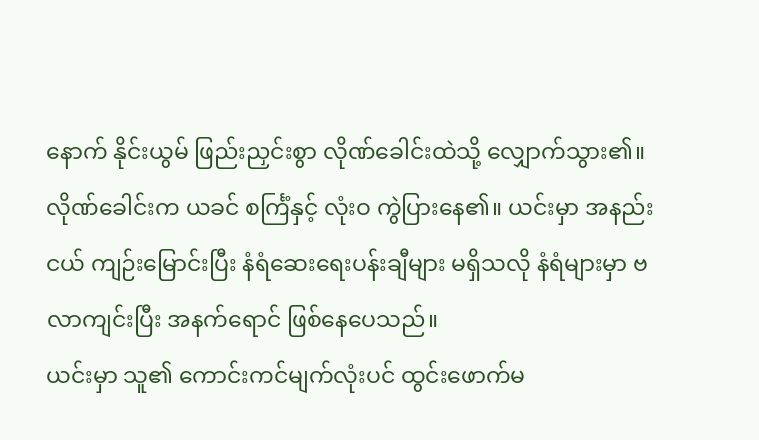နောက် နိုင်းယွမ် ဖြည်းညှင်းစွာ လိုဏ်ခေါင်းထဲသို့ လျှောက်သွား၏။ လိုဏ်ခေါင်းက ယခင် စင်္ကြံနှင့် လုံးဝ ကွဲပြားနေ၏။ ယင်းမှာ အနည်းငယ် ကျဉ်းမြောင်းပြီး နံရံဆေးရေးပန်းချီများ မရှိသလို နံရံများမှာ ဗလာကျင်းပြီး အနက်ရောင် ဖြစ်နေပေသည်။
ယင်းမှာ သူ၏ ကောင်းကင်မျက်လုံးပင် ထွင်းဖောက်မ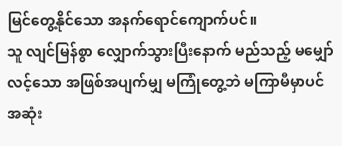မြင်တွေ့နိုင်သော အနက်ရောင်ကျောက်ပင်။
သူ လျင်မြန်စွာ လျှောက်သွားပြီးနောက် မည်သည့် မမျှော်လင့်သော အဖြစ်အပျက်မျှ မကြုံတွေ့ဘဲ မကြာမီမှာပင် အဆုံး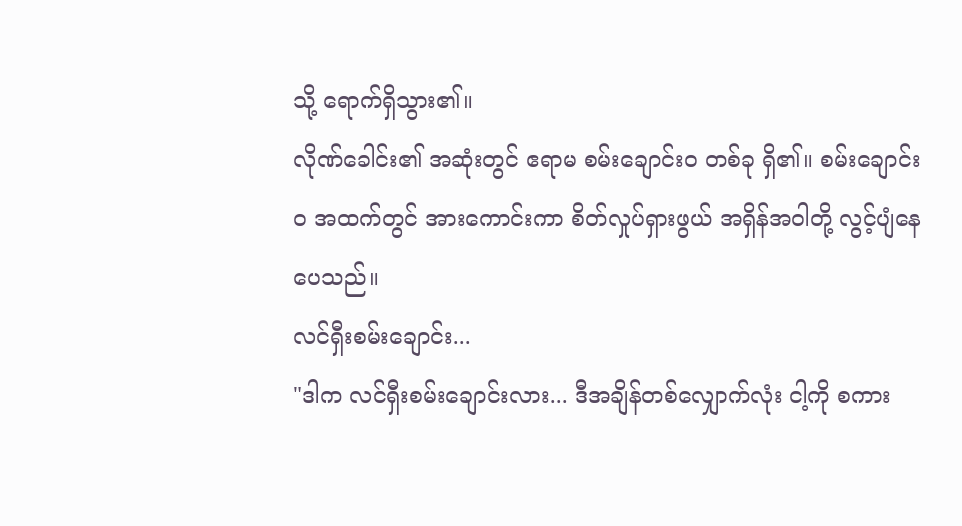သို့ ရောက်ရှိသွား၏။
လိုဏ်ခေါင်း၏ အဆုံးတွင် ဧရာမ စမ်းချောင်းဝ တစ်ခု ရှိ၏။ စမ်းချောင်းဝ အထက်တွင် အားကောင်းကာ စိတ်လှုပ်ရှားဖွယ် အရှိန်အဝါတို့ လွင့်ပျံနေပေသည်။
လင်ရှီးစမ်းချောင်း...
"ဒါက လင်ရှီးစမ်းချောင်းလား... ဒီအချိန်တစ်လျှောက်လုံး ငါ့ကို စကား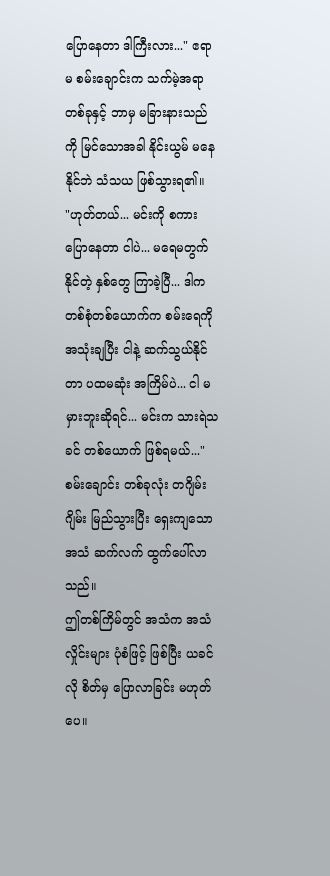ပြောနေတာ ဒါကြီးလား..." ဧရာမ စမ်းချောင်းက သက်မဲ့အရာတစ်ခုနှင့် ဘာမှ မခြားနားသည်ကို မြင်သောအခါ နိုင်းယွမ် မနေနိုင်ဘဲ သံသယ ဖြစ်သွားရ၏။
"ဟုတ်တယ်... မင်းကို စကားပြောနေတာ ငါပဲ... မရေမတွက်နိုင်တဲ့ နှစ်တွေ ကြာခဲ့ပြီ... ဒါက တစ်စုံတစ်ယောက်က စမ်းရေကို အသုံးချပြီး ငါနဲ့ ဆက်သွယ်နိုင်တာ ပထမဆုံး အကြိမ်ပဲ... ငါ မမှားဘူးဆိုရင်... မင်းက သားရဲသခင် တစ်ယောက် ဖြစ်ရမယ်..."
စမ်းချောင်း တစ်ခုလုံး တဂျိမ်းဂျိမ်း မြည်သွားပြီး ရှေးကျသော အသံ ဆက်လက် ထွက်ပေါ်လာသည်။
ဤတစ်ကြိမ်တွင် အသံက အသံလှိုင်းများ ပုံစံဖြင့် ဖြစ်ပြီး ယခင်လို စိတ်မှ ပြောလာခြင်း မဟုတ်ပေ။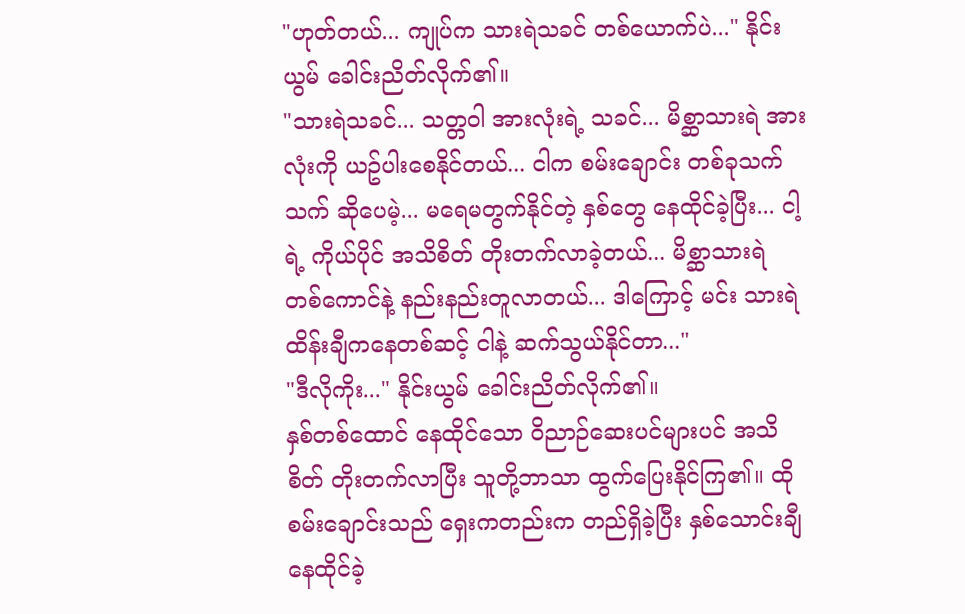"ဟုတ်တယ်... ကျုပ်က သားရဲသခင် တစ်ယောက်ပဲ..." နိုင်းယွမ် ခေါင်းညိတ်လိုက်၏။
"သားရဲသခင်... သတ္တဝါ အားလုံးရဲ့ သခင်... မိစ္ဆာသားရဲ အားလုံးကို ယဥ်ပါးစေနိုင်တယ်... ငါက စမ်းချောင်း တစ်ခုသက်သက် ဆိုပေမဲ့... မရေမတွက်နိုင်တဲ့ နှစ်တွေ နေထိုင်ခဲ့ပြီး... ငါ့ရဲ့ ကိုယ်ပိုင် အသိစိတ် တိုးတက်လာခဲ့တယ်... မိစ္ဆာသားရဲ တစ်ကောင်နဲ့ နည်းနည်းတူလာတယ်... ဒါကြောင့် မင်း သားရဲထိန်းချီကနေတစ်ဆင့် ငါနဲ့ ဆက်သွယ်နိုင်တာ..."
"ဒီလိုကိုး..." နိုင်းယွမ် ခေါင်းညိတ်လိုက်၏။
နှစ်တစ်ထောင် နေထိုင်သော ဝိညာဉ်ဆေးပင်များပင် အသိစိတ် တိုးတက်လာပြီး သူတို့ဘာသာ ထွက်ပြေးနိုင်ကြ၏။ ထိုစမ်းချောင်းသည် ရှေးကတည်းက တည်ရှိခဲ့ပြီး နှစ်သောင်းချီ နေထိုင်ခဲ့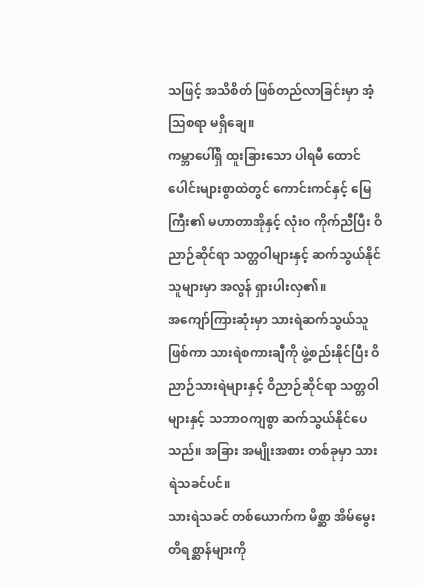သဖြင့် အသိစိတ် ဖြစ်တည်လာခြင်းမှာ အံ့သြစရာ မရှိချေ။
ကမ္ဘာပေါ်ရှိ ထူးခြားသော ပါရမီ ထောင်ပေါင်းများစွာထဲတွင် ကောင်းကင်နှင့် မြေကြီး၏ မဟာတာအိုနှင့် လုံးဝ ကိုက်ညီပြီး ဝိညာဉ်ဆိုင်ရာ သတ္တဝါများနှင့် ဆက်သွယ်နိုင်သူများမှာ အလွန် ရှားပါးလှ၏။
အကျော်ကြားဆုံးမှာ သားရဲဆက်သွယ်သူ ဖြစ်ကာ သားရဲစကားချီကို ဖွဲ့စည်းနိုင်ပြီး ဝိညာဉ်သားရဲများနှင့် ဝိညာဉ်ဆိုင်ရာ သတ္တဝါများနှင့် သဘာဝကျစွာ ဆက်သွယ်နိုင်ပေသည်။ အခြား အမျိုးအစား တစ်ခုမှာ သားရဲသခင်ပင်။
သားရဲသခင် တစ်ယောက်က မိစ္ဆာ အိမ်မွေးတိရစ္ဆာန်များကို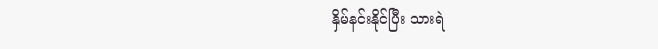နှိမ်နင်းနိုင်ပြီး သားရဲ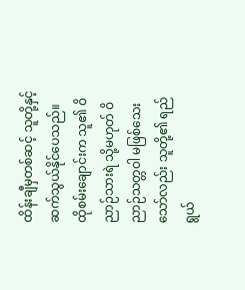ထိန်းချီမှတစ်ဆင့် သူတို့နှင့် ဆက်သွယ်နိုင်ပေသည်။
ထိုစမ်းချောင်းက သူ၏ ဝိညာဉ်သားရဲ သို့မဟုတ် ဝိညာဉ်သတ္တဝါ မဖြစ်သေးသော်လည်း သူတို့၏ ရည်ရွယ်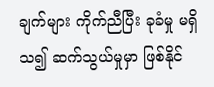ချက်များ ကိုက်ညီပြီး ခုခံမှု မရှိသ၍ ဆက်သွယ်မှုမှာ ဖြစ်နိုင်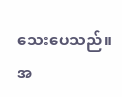သေးပေသည်။
အ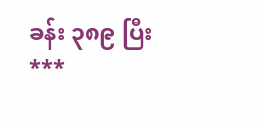ခန်း ၃၈၉ ပြီး
***